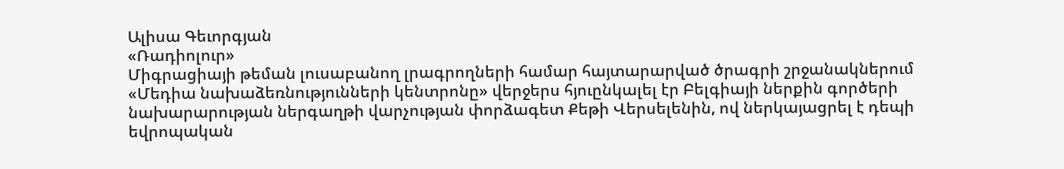Ալիսա Գեւորգյան
«Ռադիոլուր»
Միգրացիայի թեման լուսաբանող լրագրողների համար հայտարարված ծրագրի շրջանակներում «Մեդիա նախաձեռնությունների կենտրոնը» վերջերս հյուընկալել էր Բելգիայի ներքին գործերի նախարարության ներգաղթի վարչության փորձագետ Քեթի Վերսելենին, ով ներկայացրել է դեպի եվրոպական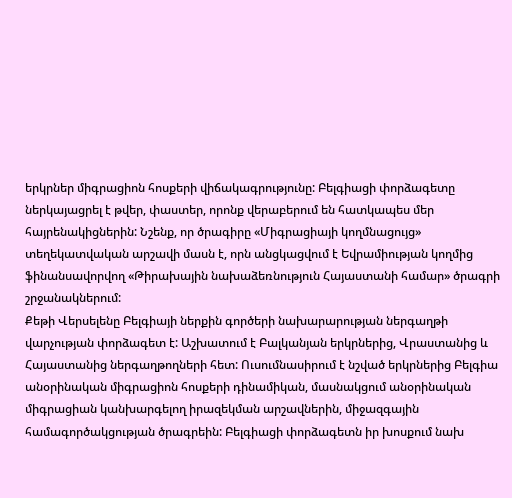երկրներ միգրացիոն հոսքերի վիճակագրությունը: Բելգիացի փորձագետը ներկայացրել է թվեր, փաստեր, որոնք վերաբերում են հատկապես մեր հայրենակիցներին: Նշենք, որ ծրագիրը «Միգրացիայի կողմնացույց» տեղեկատվական արշավի մասն է, որն անցկացվում է Եվրամիության կողմից ֆինանսավորվող «Թիրախային նախաձեռնություն Հայաստանի համար» ծրագրի շրջանակներում:
Քեթի Վերսելենը Բելգիայի ներքին գործերի նախարարության ներգաղթի վարչության փորձագետ է: Աշխատում է Բալկանյան երկրներից, Վրաստանից և Հայաստանից ներգաղթողների հետ: Ուսումնասիրում է նշված երկրներից Բելգիա անօրինական միգրացիոն հոսքերի դինամիկան, մասնակցում անօրինական միգրացիան կանխարգելող իրազեկման արշավներին, միջազգային համագործակցության ծրագրեին: Բելգիացի փորձագետն իր խոսքում նախ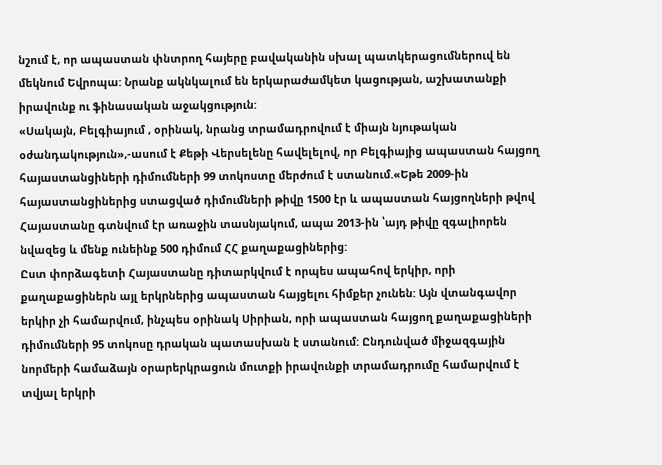նշում է, որ ապաստան փնտրող հայերը բավականին սխալ պատկերացումներուվ են մեկնում Եվրոպա: Նրանք ակնկալում են երկարաժամկետ կացության, աշխատանքի իրավունք ու ֆինասական աջակցություն:
«Սակայն, Բելգիայում , օրինակ, նրանց տրամադրովում է միայն նյութական օժանդակություն»,-ասում է Քեթի Վերսելենը հավելելով, որ Բելգիայից ապաստան հայցող հայաստանցիների դիմումների 99 տոկոստը մերժում է ստանում.«Եթե 2009-ին հայաստանցիներից ստացված դիմումների թիվը 1500 էր և ապաստան հայցողների թվով Հայաստանը գտնվում էր առաջին տասնյակում, ապա 2013-ին ՝այդ թիվը զգալիորեն նվազեց և մենք ունեինք 500 դիմում ՀՀ քաղաքացիներից:
Ըստ փորձագետի Հայաստանը դիտարկվում է որպես ապահով երկիր, որի քաղաքացիներն այլ երկրներից ապաստան հայցելու հիմքեր չունեն: Այն վտանգավոր երկիր չի համարվում, ինչպես օրինակ Սիրիան, որի ապաստան հայցող քաղաքացիների դիմումների 95 տոկոսը դրական պատասխան է ստանում: Ընդունված միջազգային նորմերի համաձայն օրարերկրացուն մուտքի իրավունքի տրամադրումը համարվում է տվյալ երկրի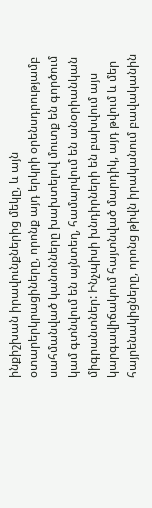ինքիշխան իրավունքներից մեկը, և այն օտարերկրացիները, որոնք այդ երկրի օրենսդրությամբ սահմանված կանոնները խախտելով մուտք են գործում կամ գտնվում են այնտեղ, համարվում են անօրիանկան միգրանտներ: Ինչպիսի խնդիրների են բախվում այս կարգավիճակում հայտնված մարդիկ, այդ թվում և մեր հայրենակիցները, որոնց թիվն իրականում բավականին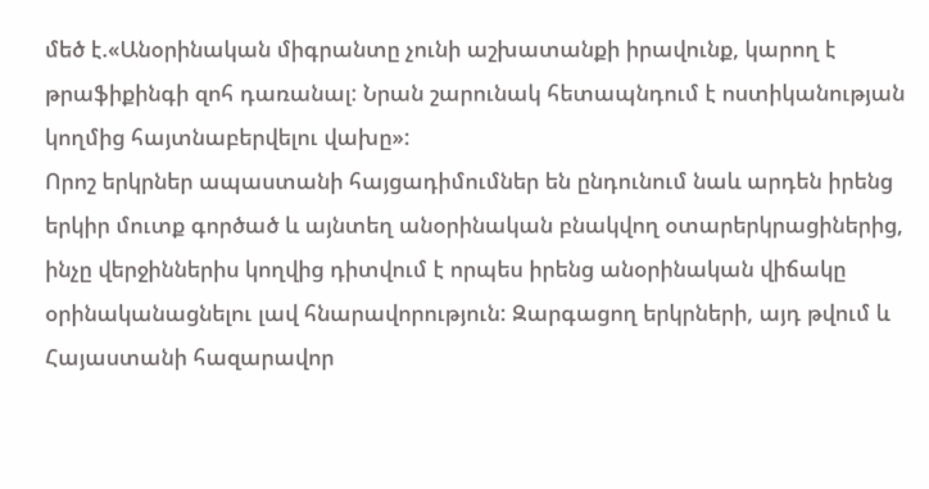մեծ է.«Անօրինական միգրանտը չունի աշխատանքի իրավունք, կարող է թրաֆիքինգի զոհ դառանալ: Նրան շարունակ հետապնդում է ոստիկանության կողմից հայտնաբերվելու վախը»:
Որոշ երկրներ ապաստանի հայցադիմումներ են ընդունում նաև արդեն իրենց երկիր մուտք գործած և այնտեղ անօրինական բնակվող օտարերկրացիներից, ինչը վերջիններիս կողվից դիտվում է որպես իրենց անօրինական վիճակը օրինականացնելու լավ հնարավորություն: Զարգացող երկրների, այդ թվում և Հայաստանի հազարավոր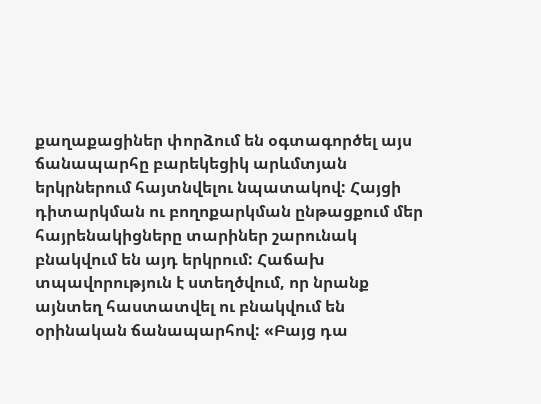քաղաքացիներ փորձում են օգտագործել այս ճանապարհը բարեկեցիկ արևմտյան երկրներում հայտնվելու նպատակով: Հայցի դիտարկման ու բողոքարկման ընթացքում մեր հայրենակիցները տարիներ շարունակ բնակվում են այդ երկրում: Հաճախ տպավորություն է ստեղծվում, որ նրանք այնտեղ հաստատվել ու բնակվում են օրինական ճանապարհով: «Բայց դա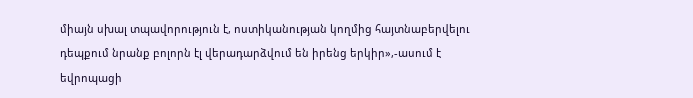միայն սխալ տպավորություն է, ոստիկանության կողմից հայտնաբերվելու դեպքում նրանք բոլորն էլ վերադարձվում են իրենց երկիր»,-ասում է եվրոպացի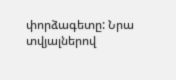փորձագետը: Նրա տվյալներով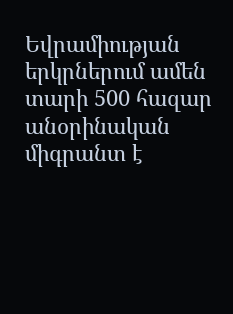Եվրամիության երկրներում ամեն տարի 500 հազար անօրինական միգրանտ է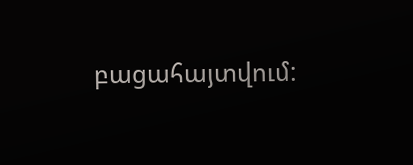բացահայտվում: